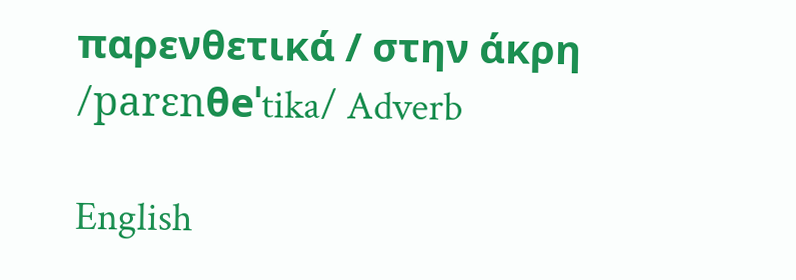παρενθετικά / στην άκρη /parɛnθeˈtika/ Adverb

English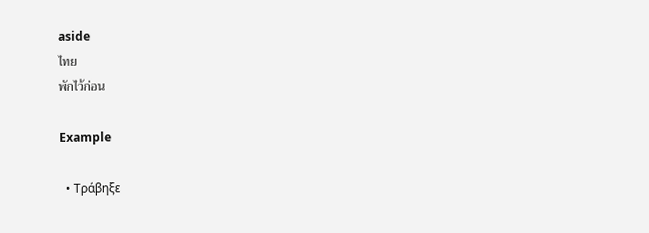aside
ไทย
พักไว้ก่อน

Example

  • Τράβηξε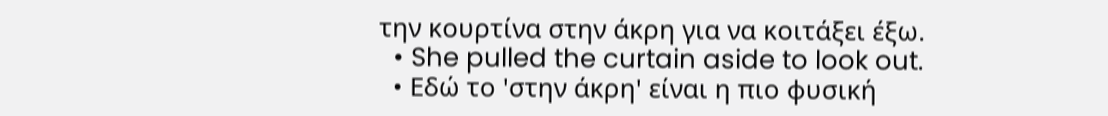την κουρτίνα στην άκρη για να κοιτάξει έξω.
  • She pulled the curtain aside to look out.
  • Εδώ το 'στην άκρη' είναι η πιο φυσική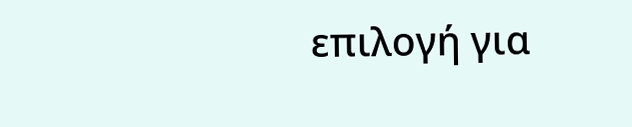επιλογή για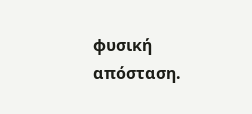φυσική απόσταση.